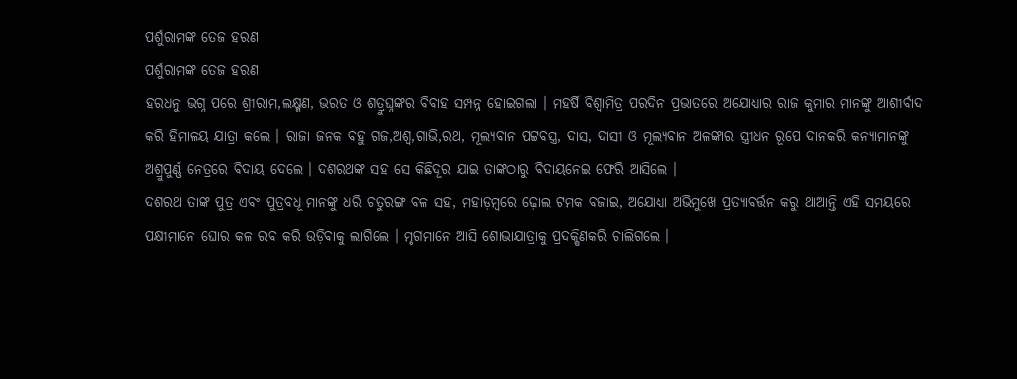ପର୍ଶୁରାମଙ୍କ ତେଜ ହରଣ
ପର୍ଶୁରାମଙ୍କ ତେଜ ହରଣ
ହରଧନୁ ଭଗ୍ନ ପରେ ଶ୍ରୀରାମ,ଲକ୍ଷ୍ମଣ, ଭରତ ଓ ଶତ୍ରୁଘ୍ନଙ୍କର ବିବାହ ସମ୍ପନ୍ନ ହୋଇଗଲା । ମହର୍ଷି ବିଶ୍ଵାମିତ୍ର ପରଦିନ ପ୍ରଭାତରେ ଅଯୋଧ୍ୟାର ରାଜ କୁମାର ମାନଙ୍କୁ ଆଶୀର୍ବାଦ କରି ହିମାଳୟ ଯାତ୍ରା କଲେ । ରାଜା ଜନକ ବହୁ ଗଜ,ଅଶ୍ୱ,ଗାଭି,ରଥ, ମୂଲ୍ୟବାନ ପଟ୍ଟବସ୍ତ୍ର, ଦାସ, ଦାସୀ ଓ ମୂଲ୍ୟବାନ ଅଳଙ୍କାର ସ୍ତ୍ରୀଧନ ରୂପେ ଦାନକରି କନ୍ୟାମାନଙ୍କୁ ଅଶ୍ରୁପୁର୍ଣ୍ଣ ନେତ୍ରରେ ବିଦାୟ ଦେଲେ । ଦଶରଥଙ୍କ ସହ ସେ କିଛିଦୂର ଯାଇ ତାଙ୍କଠାରୁ ବିଦାୟନେଇ ଫେରି ଆସିଲେ ।
ଦଶରଥ ତାଙ୍କ ପୁତ୍ର ଏବଂ ପୁତ୍ରବଧୂ ମାନଙ୍କୁ ଧରି ଚତୁରଙ୍ଗ ବଳ ସହ, ମହାଡ଼ମ୍ବରେ ଢ଼ୋଲ ଟମକ ବଜାଇ, ଅଯୋଧ୍ୟା ଅଭିମୁଖେ ପ୍ରତ୍ୟାବର୍ତ୍ତନ କରୁ ଥାଆନ୍ତି ଏହି ସମୟରେ ପକ୍ଷୀମାନେ ଘୋର କଳ ରବ କରି ଉଡ଼ିବାକୁ ଲାଗିଲେ । ମୃଗମାନେ ଆସି ଶୋଭାଯାତ୍ରାକୁ ପ୍ରଦକ୍ଷିଣକରି ଚାଲିଗଲେ ।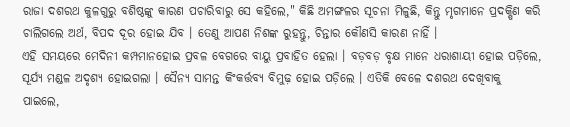ରାଜା ଦଶରଥ କୁଳଗୁରୁ ବଶିଷ୍ଠଙ୍କୁ କାରଣ ପଚାରିବାରୁ ସେ କହିଲେ," କିଛି ଅମଙ୍ଗଳର ସୂଚନା ମିଳୁଛି, କିନ୍ତୁ ମୃଗମାନେ ପ୍ରଦକ୍ଷିଣ କରି ଚାଲିଗଲେ ଅର୍ଥ, ବିପଦ ଦୂର ହୋଇ ଯିବ । ତେଣୁ ଆପଣ ନିଶଙ୍କ ରୁହନ୍ତୁ, ଚିନ୍ତାର କୌଣସି କାରଣ ନାହିଁ ।
ଏହି ସମୟରେ ମେଦିନୀ କମ୍ପମାନହୋଇ ପ୍ରବଳ ବେଗରେ ବାୟୁ ପ୍ରବାହିତ ହେଲା । ବଡ଼ବଡ଼ ବୃକ୍ଷ ମାନେ ଧରାଶାୟୀ ହୋଇ ପଡ଼ିଲେ, ସୂର୍ଯ୍ୟ ମଣ୍ଡଳ ଅଦୃଶ୍ୟ ହୋଇଗଲା । ସୈନ୍ୟ ସାମନ୍ତ କିଂକର୍ତ୍ତବ୍ୟ ବିମୁଢ଼ ହୋଇ ପଡ଼ିଲେ । ଏତିକି ବେଳେ ଦଶରଥ ଦେଖିବାକୁ ପାଇଲେ,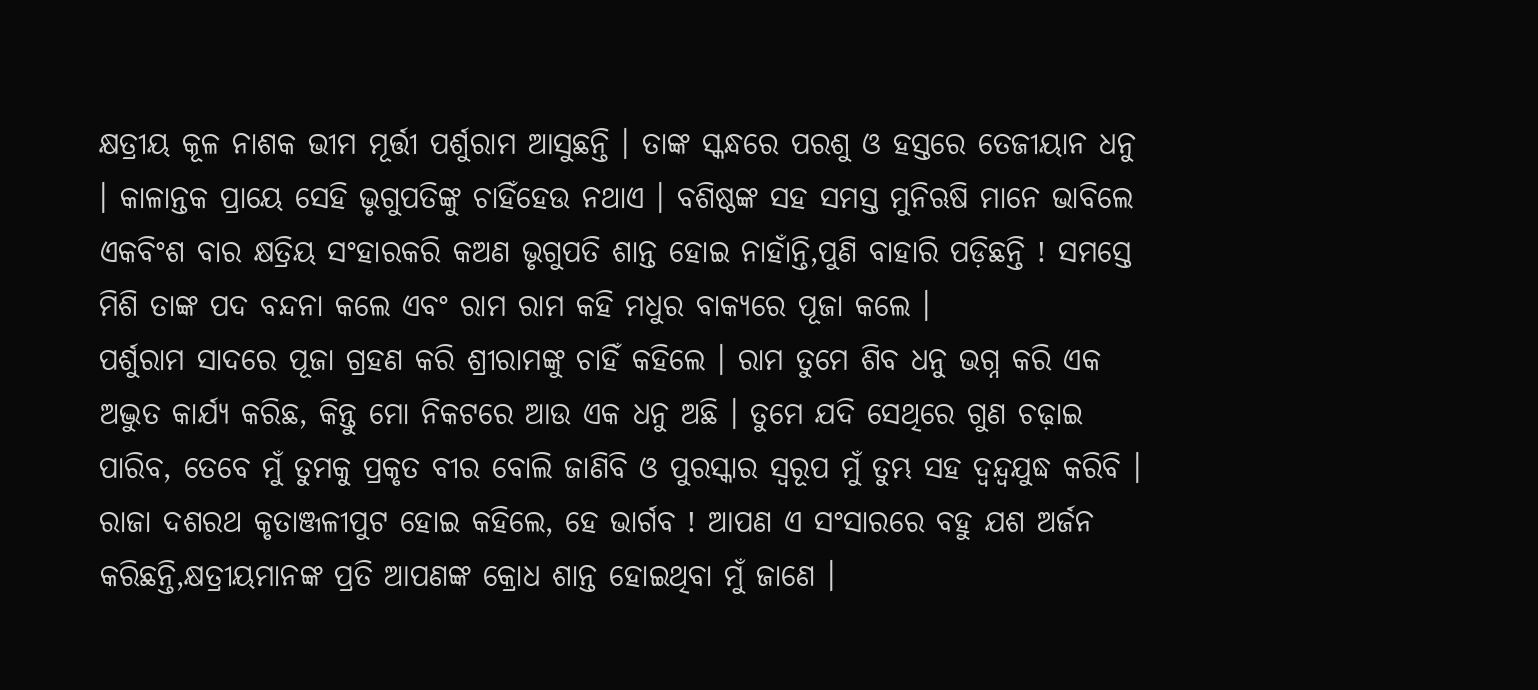କ୍ଷତ୍ରୀୟ କୂଳ ନାଶକ ଭୀମ ମୂର୍ତ୍ତୀ ପର୍ଶୁରାମ ଆସୁଛନ୍ତି । ତାଙ୍କ ସ୍କନ୍ଧରେ ପରଶୁ ଓ ହସ୍ତରେ ତେଜୀୟାନ ଧନୁ । କାଳାନ୍ତକ ପ୍ରାୟେ ସେହି ଭୃଗୁପତିଙ୍କୁ ଚାହିଁହେଉ ନଥାଏ । ବଶିଷ୍ଠଙ୍କ ସହ ସମସ୍ତ ମୁନିଋଷି ମାନେ ଭାବିଲେ ଏକବିଂଶ ବାର କ୍ଷତ୍ରିୟ ସଂହାରକରି କଅଣ ଭୃଗୁପତି ଶାନ୍ତ ହୋଇ ନାହାଁନ୍ତି,ପୁଣି ବାହାରି ପଡ଼ିଛନ୍ତି ! ସମସ୍ତେ ମିଶି ତାଙ୍କ ପଦ ବନ୍ଦନା କଲେ ଏବଂ ରାମ ରାମ କହି ମଧୁର ବାକ୍ୟରେ ପୂଜା କଲେ ।
ପର୍ଶୁରାମ ସାଦରେ ପୂଜା ଗ୍ରହଣ କରି ଶ୍ରୀରାମଙ୍କୁ ଚାହିଁ କହିଲେ । ରାମ ତୁମେ ଶିବ ଧନୁ ଭଗ୍ନ କରି ଏକ ଅଦ୍ଭୁତ କାର୍ଯ୍ୟ କରିଛ, କିନ୍ତୁ ମୋ ନିକଟରେ ଆଉ ଏକ ଧନୁ ଅଛି । ତୁମେ ଯଦି ସେଥିରେ ଗୁଣ ଚଢ଼ାଇ ପାରିବ, ତେବେ ମୁଁ ତୁମକୁ ପ୍ରକୃତ ବୀର ବୋଲି ଜାଣିବି ଓ ପୁରସ୍କାର ସ୍ୱରୂପ ମୁଁ ତୁମ୍ଭ ସହ ଦ୍ୱନ୍ଦ୍ୱଯୁଦ୍ଧ କରିବି ।
ରାଜା ଦଶରଥ କୃତାଞ୍ଜଳୀପୁଟ ହୋଇ କହିଲେ, ହେ ଭାର୍ଗବ ! ଆପଣ ଏ ସଂସାରରେ ବହୁ ଯଶ ଅର୍ଜନ କରିଛନ୍ତି,କ୍ଷତ୍ରୀୟମାନଙ୍କ ପ୍ରତି ଆପଣଙ୍କ କ୍ରୋଧ ଶାନ୍ତ ହୋଇଥିବା ମୁଁ ଜାଣେ ।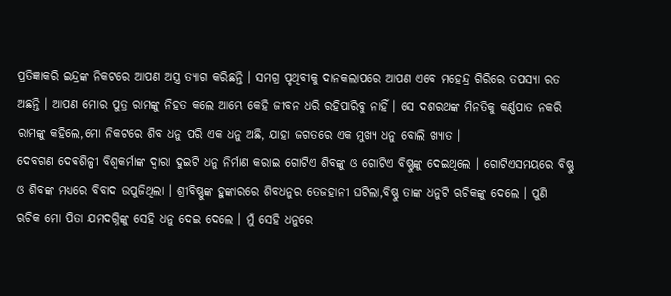ପ୍ରତିଜ୍ଞାକରି ଇନ୍ଦ୍ରଙ୍କ ନିକଟରେ ଆପଣ ଅସ୍ତ୍ର ତ୍ୟାଗ କରିଛନ୍ତି । ସମଗ୍ର ପୃଥିବୀକୁ ଦାନକଲାପରେ ଆପଣ ଏବେ ମହେନ୍ଦ୍ର ଗିରିରେ ତପସ୍ୟା ରତ ଅଛନ୍ତି । ଆପଣ ମୋର ପୁତ୍ର ରାମଙ୍କୁ ନିହତ କଲେ ଆମ୍ଭେ କେହି ଜୀବନ ଧରି ରହିପାରିବୁ ନାହିଁ । ସେ ଦଶରଥଙ୍କ ମିନତିକୁ କର୍ଣ୍ଣପାତ ନକରି ରାମଙ୍କୁ କହିଲେ,ମୋ ନିକଟରେ ଶିବ ଧନୁ ପରି ଏକ ଧନୁ ଅଛି, ଯାହା ଜଗତରେ ଏକ ମୁଖ୍ୟ ଧନୁ ବୋଲି ଖ୍ୟାତ ।
ଦେବଗଣ ଦେଵଶିଳ୍ପୀ ବିଶ୍ୱକର୍ମାଙ୍କ ଦ୍ୱାରା ଦୁଇଟି ଧନୁ ନିର୍ମାଣ କରାଇ ଗୋଟିଏ ଶିବଙ୍କୁ ଓ ଗୋଟିଏ ବିଷ୍ଣୁଙ୍କୁ ଦେଇଥିଲେ । ଗୋଟିଏସମୟରେ ବିଷ୍ଣୁ ଓ ଶିବଙ୍କ ମଧ୍ୟରେ ବିବାଦ ଉପୁଜିଥିଲା । ଶ୍ରୀବିଷ୍ଣୁଙ୍କ ହୁଙ୍କାରରେ ଶିବଧନୁର ତେଜହାନୀ ଘଟିଲା,ବିଷ୍ଣୁ ତାଙ୍କ ଧନୁଟି ଋଚିକଙ୍କୁ ଦେଲେ । ପୁଣି ଋଚିକ ମୋ ପିତା ଯମଦଗ୍ନିଙ୍କୁ ସେହି ଧନୁ ଦେଇ ଦେଲେ । ମୁଁ ସେହି ଧନୁରେ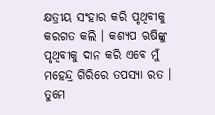କ୍ଷତ୍ରୀୟ ସଂହାର କରି ପୃଥିବୀକୁ କରଗତ କଲି । କଶ୍ୟପ ଋଷିଙ୍କୁ ପୃଥିବୀକୁ ଦାନ କରି ଏବେ ମୁଁ ମହେନ୍ଦ୍ର ଗିରିରେ ତପସ୍ୟା ରତ । ତୁମେ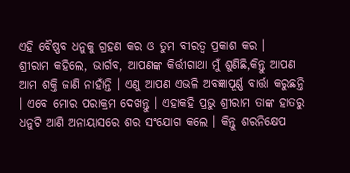ଏହି ବୈଷ୍ଣବ ଧନୁକୁ ଗ୍ରହଣ କର ଓ ତୁମ ବୀରତ୍ୱ ପ୍ରକାଶ କର ।
ଶ୍ରୀରାମ କହିଲେ, ଭାର୍ଗବ, ଆପଣଙ୍କ କିର୍ତ୍ତୀଗାଥା ମୁଁ ଶୁଣିଛି,କିନ୍ତୁ ଆପଣ ଆମ ଶକ୍ତି ଜାଣି ନାହାଁନ୍ତି । ଏଣୁ ଆପଣ ଏଭଳି ଅବଜ୍ଞାପୂର୍ଣ୍ଣ ବାର୍ତ୍ତା କରୁଛନ୍ତି । ଏବେ ମୋର ପରାକ୍ରମ ଦେଖନ୍ତୁ । ଏହାକହି ପ୍ରଭୁ ଶ୍ରୀରାମ ତାଙ୍କ ହାତରୁ ଧନୁଟି ଆଣି ଅନାୟାସରେ ଶର ସଂଯୋଗ କଲେ । କିନ୍ତୁ ଶରନିକ୍ଷେପ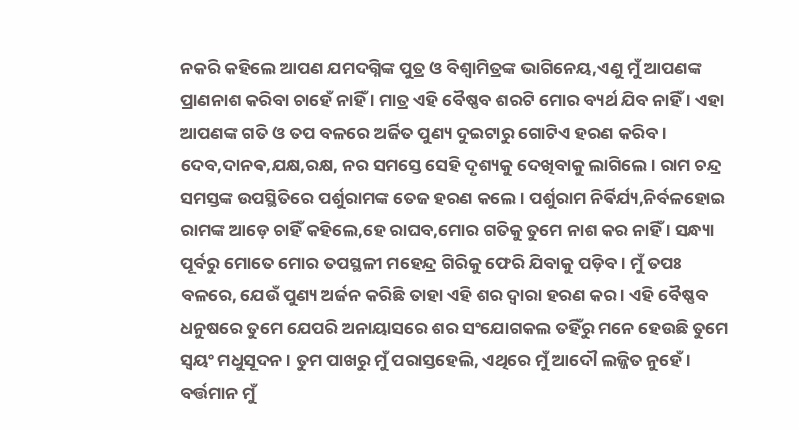ନକରି କହିଲେ ଆପଣ ଯମଦଗ୍ନିଙ୍କ ପୁତ୍ର ଓ ବିଶ୍ଵାମିତ୍ରଙ୍କ ଭାଗିନେୟ,ଏଣୁ ମୁଁ ଆପଣଙ୍କ ପ୍ରାଣନାଶ କରିବା ଚାହେଁ ନାହିଁ । ମାତ୍ର ଏହି ବୈଷ୍ଣବ ଶରଟି ମୋର ବ୍ୟର୍ଥ ଯିବ ନାହିଁ । ଏହା ଆପଣଙ୍କ ଗତି ଓ ତପ ବଳରେ ଅର୍ଜିତ ପୁଣ୍ୟ ଦୁଇଟାରୁ ଗୋଟିଏ ହରଣ କରିବ । ଦେବ,ଦାନଵ,ଯକ୍ଷ,ରକ୍ଷ, ନର ସମସ୍ତେ ସେହି ଦୃଶ୍ୟକୁ ଦେଖିବାକୁ ଲାଗିଲେ । ରାମ ଚନ୍ଦ୍ର ସମସ୍ତଙ୍କ ଉପସ୍ଥିତିରେ ପର୍ଶୁରାମଙ୍କ ତେଜ ହରଣ କଲେ । ପର୍ଶୁରାମ ନିର୍ଵିର୍ଯ୍ୟ,ନିର୍ବଳହୋଇ ରାମଙ୍କ ଆଡ଼େ ଚାହିଁ କହିଲେ,ହେ ରାଘବ,ମୋର ଗତିକୁ ତୁମେ ନାଶ କର ନାହିଁ । ସନ୍ଧ୍ୟା ପୂର୍ବରୁ ମୋତେ ମୋର ତପସ୍ଥଳୀ ମହେନ୍ଦ୍ର ଗିରିକୁ ଫେରି ଯିବାକୁ ପଡ଼ିବ । ମୁଁ ତପଃ ବଳରେ, ଯେଉଁ ପୁଣ୍ୟ ଅର୍ଜନ କରିଛି ତାହା ଏହି ଶର ଦ୍ୱାରା ହରଣ କର । ଏହି ବୈଷ୍ଣବ ଧନୁଷରେ ତୁମେ ଯେପରି ଅନାୟାସରେ ଶର ସଂଯୋଗକଲ ତହିଁରୁ ମନେ ହେଉଛି ତୁମେ ସ୍ୱୟଂ ମଧୁସୂଦନ । ତୁମ ପାଖରୁ ମୁଁ ପରାସ୍ତହେଲି, ଏଥିରେ ମୁଁ ଆଦୌ ଲଜ୍ଜିତ ନୁହେଁ । ବର୍ତ୍ତମାନ ମୁଁ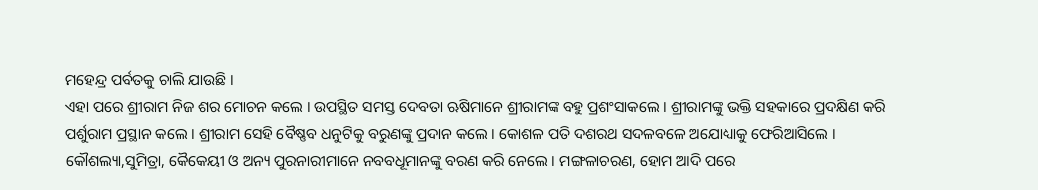ମହେନ୍ଦ୍ର ପର୍ବତକୁ ଚାଲି ଯାଉଛି ।
ଏହା ପରେ ଶ୍ରୀରାମ ନିଜ ଶର ମୋଚନ କଲେ । ଉପସ୍ଥିତ ସମସ୍ତ ଦେବତା ଋଷିମାନେ ଶ୍ରୀରାମଙ୍କ ବହୁ ପ୍ରଶଂସାକଲେ । ଶ୍ରୀରାମଙ୍କୁ ଭକ୍ତି ସହକାରେ ପ୍ରଦକ୍ଷିଣ କରି ପର୍ଶୁରାମ ପ୍ରସ୍ଥାନ କଲେ । ଶ୍ରୀରାମ ସେହି ବୈଷ୍ଣବ ଧନୁଟିକୁ ବରୁଣଙ୍କୁ ପ୍ରଦାନ କଲେ । କୋଶଳ ପତି ଦଶରଥ ସଦଳବଳେ ଅଯୋଧ୍ୟାକୁ ଫେରିଆସିଲେ ।
କୌଶଲ୍ୟା,ସୁମିତ୍ରା, କୈକେୟୀ ଓ ଅନ୍ୟ ପୁରନାରୀମାନେ ନବବଧୂମାନଙ୍କୁ ବରଣ କରି ନେଲେ । ମଙ୍ଗଳାଚରଣ, ହୋମ ଆଦି ପରେ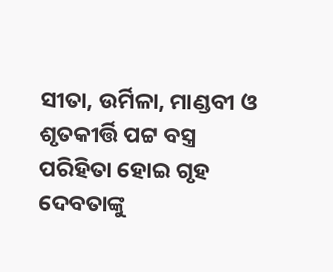ସୀତା, ଉର୍ମିଳା, ମାଣ୍ଡବୀ ଓ ଶୃତକୀର୍ତ୍ତି ପଟ୍ଟ ବସ୍ତ୍ର ପରିହିତା ହୋଇ ଗୃହ ଦେବତାଙ୍କୁ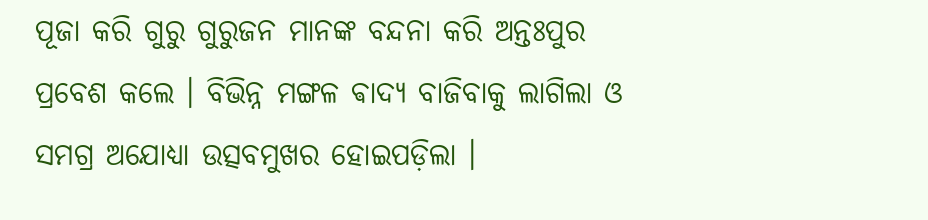ପୂଜା କରି ଗୁରୁ ଗୁରୁଜନ ମାନଙ୍କ ବନ୍ଦନା କରି ଅନ୍ତଃପୁର ପ୍ରବେଶ କଲେ । ବିଭିନ୍ନ ମଙ୍ଗଳ ଵାଦ୍ୟ ବାଜିବାକୁ ଲାଗିଲା ଓ ସମଗ୍ର ଅଯୋଧ୍ୟା ଉତ୍ସବମୁଖର ହୋଇପଡ଼ିଲା ।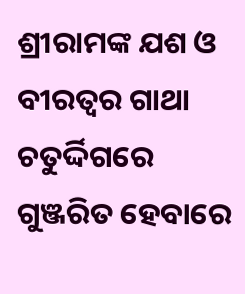ଶ୍ରୀରାମଙ୍କ ଯଶ ଓ ବୀରତ୍ୱର ଗାଥା ଚତୁର୍ଦ୍ଦିଗରେ ଗୁଞ୍ଜରିତ ହେବାରେ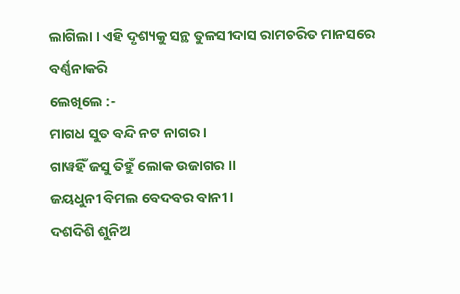ଲାଗିଲା । ଏହି ଦୃଶ୍ୟକୁ ସନ୍ଥ ତୁଳସୀଦାସ ରାମଚରିତ ମାନସରେ ବର୍ଣ୍ଣନାକରି
ଲେଖିଲେ :-
ମାଗଧ ସୁତ ବନ୍ଦି ନଟ ନାଗର ।
ଗାୱହିଁ ଜସୁ ତିହୁଁ ଲୋକ ଉଜାଗର ।।
ଜୟଧୁନୀ ବିମଲ ବେଦବର ବାନୀ ।
ଦଶଦିଶି ଶୁନିଅ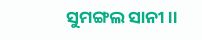ସୁମଙ୍ଗଲ ସାନୀ ।।